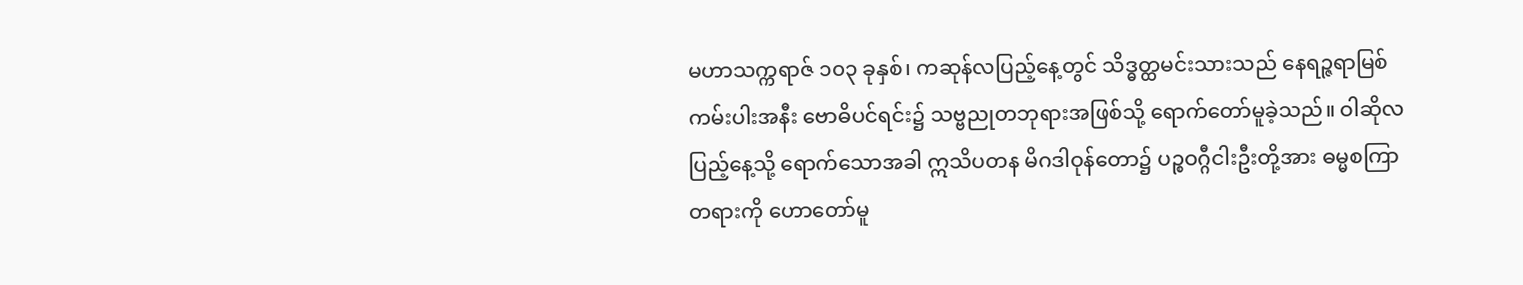မဟာသက္ကရာဇ် ၁၀၃ ခုနှစ်၊ ကဆုန်လပြည့်နေ့တွင် သိဒ္ဓတ္ထမင်းသားသည် နေရဉ္ဇရာမြစ်ကမ်းပါးအနီး ဗောဓိပင်ရင်း၌ သဗ္ဗညုတဘုရားအဖြစ်သို့ ရောက်တော်မူခဲ့သည်။ ဝါဆိုလပြည့်နေ့သို့ ရောက်သောအခါ ဣသိပတန မိဂဒါဝုန်တော၌ ပဉ္စဝဂ္ဂီငါးဦးတို့အား ဓမ္မစကြာတရားကို ဟောတော်မူ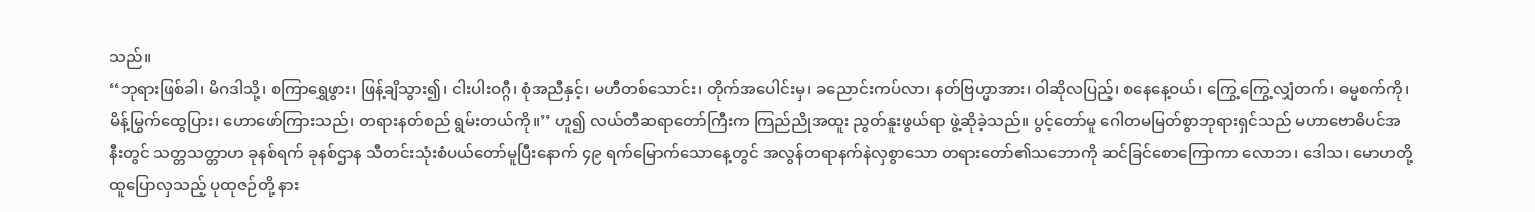သည်။
‘‘ဘုရားဖြစ်ခါ၊ မိဂဒါသို့၊ စကြာရွှေဖွား၊ ဖြန့်ချိသွား၍၊ ငါးပါးဝဂ္ဂီ၊ စုံအညီနှင့်၊ မဟီတစ်သောင်း၊ တိုက်အပေါင်းမှ၊ ခညောင်းကပ်လာ၊ နတ်ဗြဟ္မာအား၊ ဝါဆိုလပြည့်၊ စနေနေ့ဝယ်၊ ကြွေ့ကြွေ့လျှံတက်၊ ဓမ္မစက်ကို၊ မိန့်မြွက်ထွေပြား၊ ဟောဖော်ကြားသည်၊ တရားနတ်စည် ရွမ်းတယ်ကို။’’ ဟူ၍ လယ်တီဆရာတော်ကြီးက ကြည်ညိုအထူး ညွတ်နူးဖွယ်ရာ ဖွဲ့ဆိုခဲ့သည်။ ပွင့်တော်မူ ဂေါတမမြတ်စွာဘုရားရှင်သည် မဟာဗောဓိပင်အနီးတွင် သတ္တသတ္တာဟ ခုနစ်ရက် ခုနစ်ဌာန သီတင်းသုံးစံပယ်တော်မူပြီးနောက် ၄၉ ရက်မြောက်သောနေ့တွင် အလွန်တရာနက်နဲလှစွာသော တရားတော်၏သဘောကို ဆင်ခြင်စောကြောကာ လောဘ၊ ဒေါသ၊ မောဟတို့ ထူပြောလှသည့် ပုထုဇဉ်တို့ နား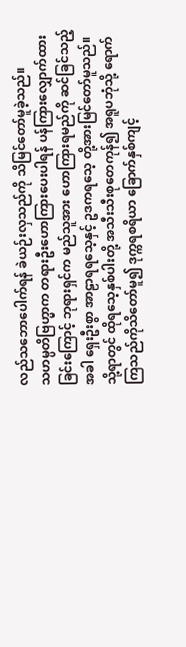လည်သဘောပေါက်ရန် ခဲယဉ်းလှသည်ကို သိမြင်တော်မူခဲ့သည်။
သဟမ္ပတိဗြဟ္မာက တရားဦးဟောကြားပေးပါရန် ပန်ကြားလျှောက်ထားခြင်းကြောင့် ဘုရားရှင်က မည်သူအား ဟောကြားရမည်ကို ဆင်ခြင်သည့်အခါ ရှေးဦးစွာ အာဠာရရသေ့နှင့် ဥဒကရသေ့ တို့အားမြင်တော်မူသည်။ သို့ရာတွင် ထိုရသေ့နှစ်ပါးတို့ အသီးသီးစုတေကုန်၍ အရူပဘုံသို့ ရောက်ကြသည်ကိုသိတော်မူ၍ ဒုက္ကရစရိယာ ခြောက်နှစ်ကျင့်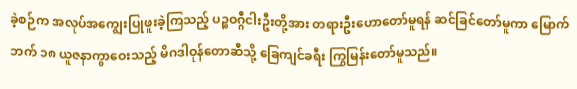ခဲ့စဉ်က အလုပ်အကျွေးပြုဖူးခဲ့ကြသည့် ပဉ္စဝဂ္ဂီငါးဦးတို့အား တရားဦးဟောတော်မူရန် ဆင်ခြင်တော်မူကာ မြောက်ဘက် ၁၈ ယူဇနာကွာဝေးသည့် မိဂဒါဝုန်တောဆီသို့ ခြေကျင်ခရီး ကြွမြန်းတော်မူသည်။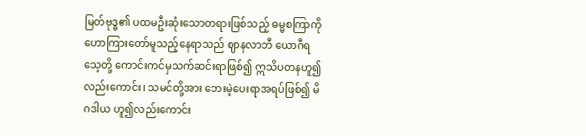မြတ်ဗုဒ္ဓ၏ ပထမဦးဆုံးသောတရားဖြစ်သည့် ဓမ္မစကြာကို ဟောကြားတော်မူသည့်နေရာသည် ဈာနလာဘီ ယောဂီရသေ့တို့ ကောင်းကင်မှသက်ဆင်းရာဖြစ်၍ ဣသိပတနဟူ၍လည်းကောင်း၊ သမင်တို့အား ဘေးမဲ့ပေးရာအရပ်ဖြစ်၍ မိဂဒါယ ဟူ၍လည်းကောင်း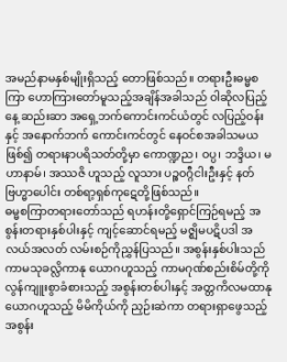အမည်နာမနှစ်မျိုးရှိသည့် တောဖြစ်သည်။ တရားဦးဓမ္မစကြာ ဟောကြားတော်မူသည့်အချိန်အခါသည် ဝါဆိုလပြည့်နေ့ ဆည်းဆာ အရှေ့ဘက်ကောင်းကင်ယံတွင် လပြည့်ဝန်းနှင့် အနောက်ဘက် ကောင်းကင်တွင် နေဝင်စအခါသမယဖြစ်၍ တရားနာပရိသတ်တို့မှာ ကောဏ္ဍည၊ ဝပ္ပ၊ ဘဒ္ဒိယ၊ မဟာနာမ်၊ အဿဇိ ဟူသည့် လူသား ပဉ္စဝဂ္ဂီငါးဦးနှင့် နတ်ဗြဟ္မာပေါင်း တစ်ရာ့ရှစ်ကုဋေတို့ဖြစ်သည်။
ဓမ္မစကြာတရားတော်သည် ရဟန်းတို့ရှောင်ကြဉ်ရမည့် အစွန်းတရားနှစ်ပါးနှင့် ကျင့်ဆောင်ရမည့် မဇ္ဈိမပဋိပဒါ အလယ်အလတ် လမ်းစဉ်ကိုညွှန်ပြသည်။ အစွန်းနှစ်ပါးသည် ကာမသုခလ္လိကာနု ယောဂဟူသည့် ကာမဂုဏ်စည်းစိမ်တို့ကို လွန်ကျူးစွာခံစားသည့် အစွန်းတစ်ပါးနှင့် အတ္တကိလမထာနုယောဂဟူသည့် မိမိကိုယ်ကို ညှဉ်းဆဲကာ တရားရှာဖွေသည့် အစွန်း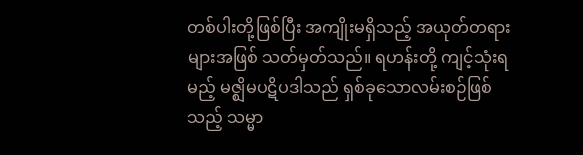တစ်ပါးတို့ဖြစ်ပြီး အကျိုးမရှိသည့် အယုတ်တရားများအဖြစ် သတ်မှတ်သည်။ ရဟန်းတို့ ကျင့်သုံးရမည့် မဇ္ဈိမပဋိပဒါသည် ရှစ်ခုသောလမ်းစဉ်ဖြစ်သည့် သမ္မာ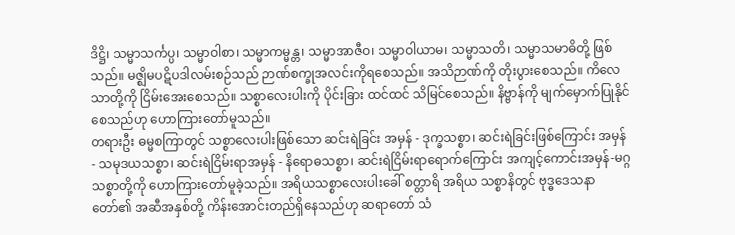ဒိဋ္ဌိ၊ သမ္မာသင်္ကပ္ပ၊ သမ္မာဝါစာ၊ သမ္မာကမ္မန္တ၊ သမ္မာအာဇီဝ၊ သမ္မာဝါယာမ၊ သမ္မာသတိ၊ သမ္မာသမာဓိတို့ ဖြစ်သည်။ မဇ္ဈိမပဋိပဒါလမ်းစဉ်သည် ဉာဏ်စက္ခုအလင်းကိုရစေသည်။ အသိဉာဏ်ကို တိုးပွားစေသည်။ ကိလေသာတို့ကို ငြိမ်းအေးစေသည်။ သစ္စာလေးပါးကို ပိုင်းခြား ထင်ထင် သိမြင်စေသည်။ နိဗ္ဗာန်ကို မျက်မှောက်ပြုနိုင်စေသည်ဟု ဟောကြားတော်မူသည်။
တရားဦး ဓမ္မစကြာတွင် သစ္စာလေးပါးဖြစ်သော ဆင်းရဲခြင်း အမှန် - ဒုက္ခသစ္စာ၊ ဆင်းရဲခြင်းဖြစ်ကြောင်း အမှန် - သမုဒယသစ္စာ၊ ဆင်းရဲငြိမ်းရာအမှန် - နိရောဓသစ္စာ၊ ဆင်းရဲငြိမ်းရာရောက်ကြောင်း အကျင့်ကောင်းအမှန်-မဂ္ဂသစ္စာတို့ကို ဟောကြားတော်မူခဲ့သည်။ အရိယသစ္စာလေးပါးခေါ် စတ္တာရိ အရိယ သစ္စာနိတွင် ဗုဒ္ဓဒေသနာ တော်၏ အဆီအနှစ်တို့ ကိန်းအောင်းတည်ရှိနေသည်ဟု ဆရာတော် သံ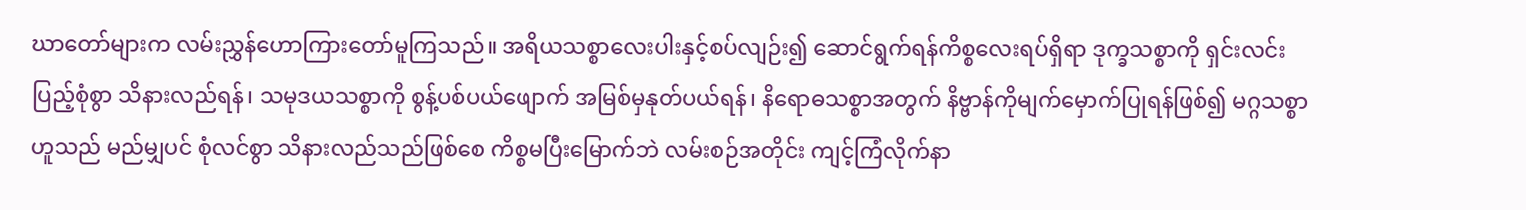ဃာတော်များက လမ်းညွှန်ဟောကြားတော်မူကြသည်။ အရိယသစ္စာလေးပါးနှင့်စပ်လျဉ်း၍ ဆောင်ရွက်ရန်ကိစ္စလေးရပ်ရှိရာ ဒုက္ခသစ္စာကို ရှင်းလင်းပြည့်စုံစွာ သိနားလည်ရန်၊ သမုဒယသစ္စာကို စွန့်ပစ်ပယ်ဖျောက် အမြစ်မှနုတ်ပယ်ရန်၊ နိရောဓသစ္စာအတွက် နိဗ္ဗာန်ကိုမျက်မှောက်ပြုရန်ဖြစ်၍ မဂ္ဂသစ္စာဟူသည် မည်မျှပင် စုံလင်စွာ သိနားလည်သည်ဖြစ်စေ ကိစ္စမပြီးမြောက်ဘဲ လမ်းစဉ်အတိုင်း ကျင့်ကြံလိုက်နာ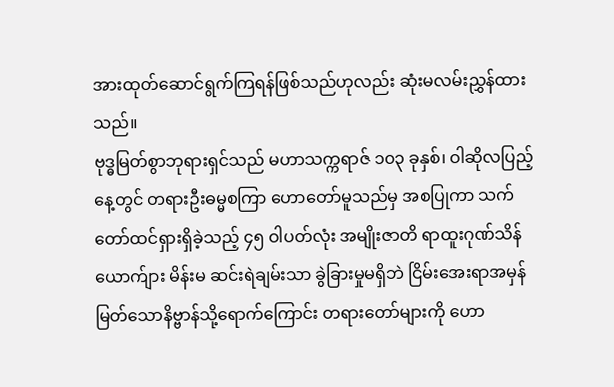အားထုတ်ဆောင်ရွက်ကြရန်ဖြစ်သည်ဟုလည်း ဆုံးမလမ်းညွှန်ထားသည်။
ဗုဒ္ဓမြတ်စွာဘုရားရှင်သည် မဟာသက္ကရာဇ် ၁၀၃ ခုနှစ်၊ ဝါဆိုလပြည့်နေ့တွင် တရားဦးဓမ္မစကြာ ဟောတော်မူသည်မှ အစပြုကာ သက်တော်ထင်ရှားရှိခဲ့သည့် ၄၅ ဝါပတ်လုံး အမျိုးဇာတိ ရာထူးဂုဏ်သိန် ယောက်ျား မိန်းမ ဆင်းရဲချမ်းသာ ခွဲခြားမှုမရှိဘဲ ငြိမ်းအေးရာအမှန် မြတ်သောနိဗ္ဗာန်သို့ရောက်ကြောင်း တရားတော်များကို ဟော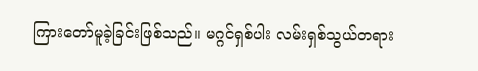ကြားတော်မူခဲ့ခြင်းဖြစ်သည်။ မဂ္ဂင်ရှစ်ပါး လမ်းရှစ်သွယ်တရား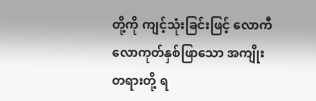တို့ကို ကျင့်သုံးခြင်းဖြင့် လောကီလောကုတ်နှစ်ဖြာသော အကျိုးတရားတို့ ရ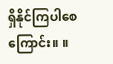ရှိနိုင်ကြပါစေကြောင်း။ ။